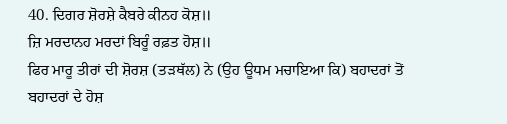40. ਦਿਗਰ ਸ਼ੋਰਸ਼ੇ ਕੈਬਰੇ ਕੀਨਹ ਕੋਸ਼॥
ਜ਼ਿ ਮਰਦਾਨਹ ਮਰਦਾਂ ਬਿਰੂੰ ਰਫ਼ਤ ਹੋਸ਼॥
ਫਿਰ ਮਾਰੂ ਤੀਰਾਂ ਦੀ ਸ਼ੋਰਸ਼ (ਤੜਥੱਲ) ਨੇ (ਉਹ ਊਧਮ ਮਚਾਇਆ ਕਿ) ਬਹਾਦਰਾਂ ਤੋਂ ਬਹਾਦਰਾਂ ਦੇ ਹੋਸ਼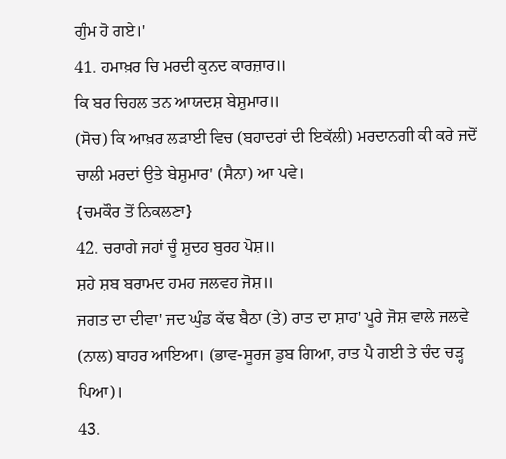ਗੁੰਮ ਹੋ ਗਏ।'
41. ਹਮਾਖ਼ਰ ਚਿ ਮਰਦੀ ਕੁਨਦ ਕਾਰਜ਼ਾਰ॥
ਕਿ ਬਰ ਚਿਹਲ ਤਨ ਆਯਦਸ਼ ਬੇਸ਼ੁਮਾਰ॥
(ਸੋਚ) ਕਿ ਆਖ਼ਰ ਲੜਾਈ ਵਿਚ (ਬਹਾਦਰਾਂ ਦੀ ਇਕੱਲੀ) ਮਰਦਾਨਗੀ ਕੀ ਕਰੇ ਜਦੋਂ ਚਾਲੀ ਮਰਦਾਂ ਉਤੇ ਬੇਸ਼ੁਮਾਰ' (ਸੈਨਾ) ਆ ਪਵੇ।
{ਚਮਕੌਰ ਤੋਂ ਨਿਕਲਣਾ}
42. ਚਰਾਗੇ ਜਹਾਂ ਚੂੰ ਸ਼ੁਦਹ ਬੁਰਹ ਪੋਸ਼॥
ਸ਼ਹੇ ਸ਼ਬ ਬਰਾਮਦ ਹਮਹ ਜਲਵਹ ਜੋਸ਼॥
ਜਗਤ ਦਾ ਦੀਵਾ' ਜਦ ਘੁੰਡ ਕੱਢ ਬੈਠਾ (ਤੇ) ਰਾਤ ਦਾ ਸ਼ਾਹ' ਪੂਰੇ ਜੋਸ਼ ਵਾਲੇ ਜਲਵੇ (ਨਾਲ) ਬਾਹਰ ਆਇਆ। (ਭਾਵ-ਸੂਰਜ ਡੁਬ ਗਿਆ, ਰਾਤ ਪੈ ਗਈ ਤੇ ਚੰਦ ਚੜ੍ਹ ਪਿਆ)।
43.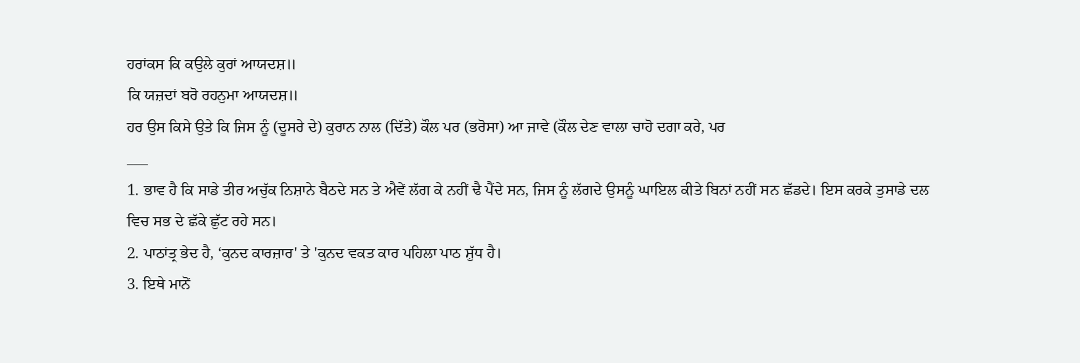ਹਰਾਂਕਸ ਕਿ ਕਉਲੇ ਕੁਰਾਂ ਆਯਦਸ਼॥
ਕਿ ਯਜ਼ਦਾਂ ਬਰੋ ਰਹਨੁਮਾ ਆਯਦਸ਼॥
ਹਰ ਉਸ ਕਿਸੇ ਉਤੇ ਕਿ ਜਿਸ ਨੂੰ (ਦੂਸਰੇ ਦੇ) ਕੁਰਾਨ ਨਾਲ (ਦਿੱਤੇ) ਕੌਲ ਪਰ (ਭਰੋਸਾ) ਆ ਜਾਵੇ (ਕੌਲ ਦੇਣ ਵਾਲਾ ਚਾਹੋ ਦਗਾ ਕਰੇ, ਪਰ
___
1. ਭਾਵ ਹੈ ਕਿ ਸਾਡੇ ਤੀਰ ਅਚੁੱਕ ਨਿਸ਼ਾਨੇ ਬੈਠਦੇ ਸਨ ਤੇ ਐਵੇਂ ਲੱਗ ਕੇ ਨਹੀਂ ਢੈ ਪੈਂਦੇ ਸਨ, ਜਿਸ ਨੂੰ ਲੱਗਦੇ ਉਸਨੂੰ ਘਾਇਲ ਕੀਤੇ ਬਿਨਾਂ ਨਹੀਂ ਸਨ ਛੱਡਦੇ। ਇਸ ਕਰਕੇ ਤੁਸਾਡੇ ਦਲ ਵਿਚ ਸਭ ਦੇ ਛੱਕੇ ਛੁੱਟ ਰਹੇ ਸਨ।
2. ਪਾਠਾਂਤ੍ਰ ਭੇਦ ਹੈ, ‘ਕੁਨਦ ਕਾਰਜ਼ਾਰ' ਤੇ 'ਕੁਨਦ ਵਕਤ ਕਾਰ ਪਹਿਲਾ ਪਾਠ ਸ਼ੁੱਧ ਹੈ।
3. ਇਥੇ ਮਾਨੋਂ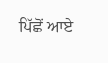ਪਿੱਛੋਂ ਆਏ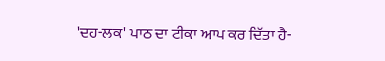'ਦਹ-ਲਕ' ਪਾਠ ਦਾ ਟੀਕਾ ਆਪ ਕਰ ਦਿੱਤਾ ਹੈ-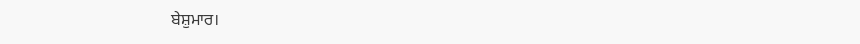ਬੇਸ਼ੁਮਾਰ।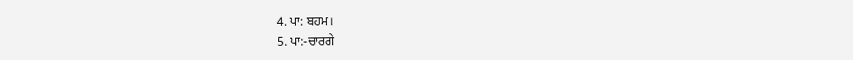4. ਪਾ: ਬਹਮ।
5. ਪਾ:-ਚਾਰਗੇ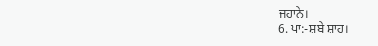ਜਹਾਨੇ।
6. ਪਾ:-ਸ਼ਬੇ ਸ਼ਾਹ।